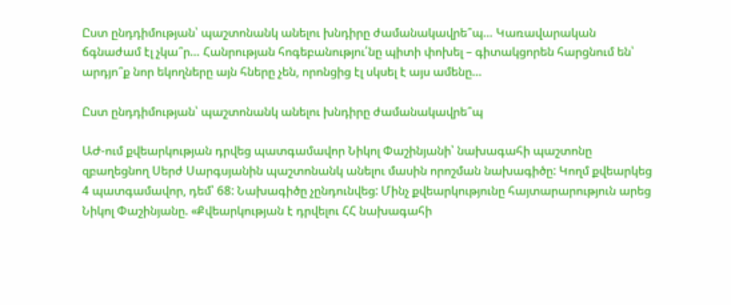Ըստ ընդդիմության՝ պաշտոնանկ անելու խնդիրը ժամանակավրե՞պ… Կառավարական ճգնաժամ էլ չկա՞ր… Հանրության հոգեբանությու՛նը պիտի փոխել – գիտակցորեն հարցնում են՝ արդյո՞ք նոր եկողները այն հները չեն, որոնցից էլ սկսել է այս ամենը…

Ըստ ընդդիմության՝ պաշտոնանկ անելու խնդիրը ժամանակավրե՞պ

ԱԺ-ում քվեարկության դրվեց պատգամավոր Նիկոլ Փաշինյանի՝ նախագահի պաշտոնը զբաղեցնող Սերժ Սարգսյանին պաշտոնանկ անելու մասին որոշման նախագիծը: Կողմ քվեարկեց 4 պատգամավոր, դեմ՝ 68: Նախագիծը չընդունվեց: Մինչ քվեարկությունը հայտարարություն արեց Նիկոլ Փաշինյանը. «Քվեարկության է դրվելու ՀՀ նախագահի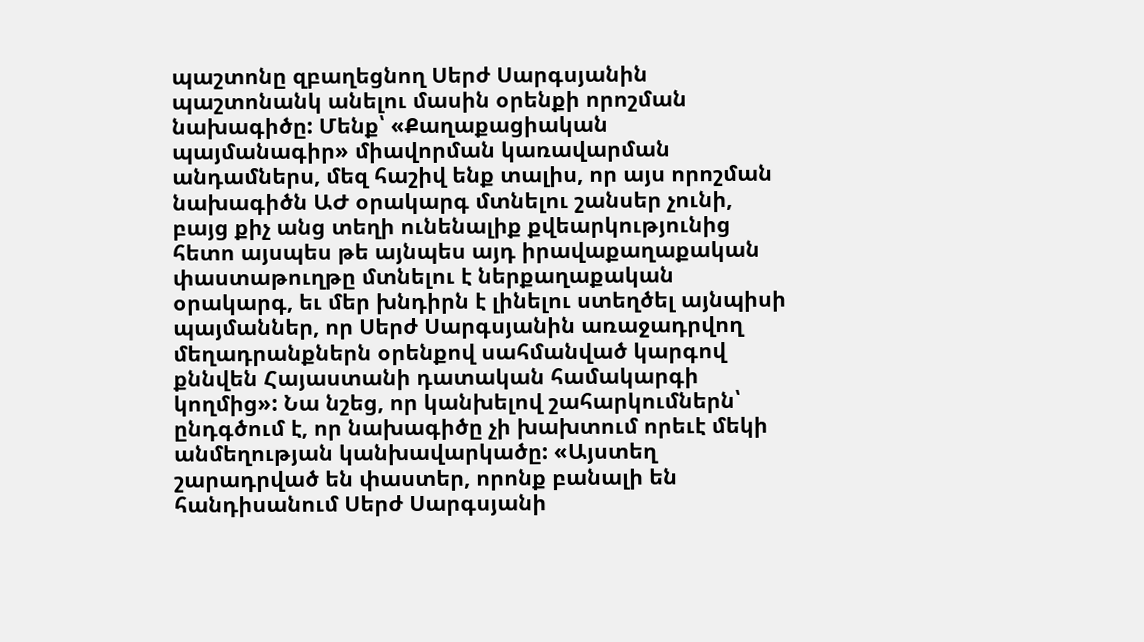պաշտոնը զբաղեցնող Սերժ Սարգսյանին պաշտոնանկ անելու մասին օրենքի որոշման նախագիծը: Մենք՝ «Քաղաքացիական պայմանագիր» միավորման կառավարման անդամներս, մեզ հաշիվ ենք տալիս, որ այս որոշման նախագիծն ԱԺ օրակարգ մտնելու շանսեր չունի, բայց քիչ անց տեղի ունենալիք քվեարկությունից հետո այսպես թե այնպես այդ իրավաքաղաքական փաստաթուղթը մտնելու է ներքաղաքական օրակարգ, եւ մեր խնդիրն է լինելու ստեղծել այնպիսի պայմաններ, որ Սերժ Սարգսյանին առաջադրվող մեղադրանքներն օրենքով սահմանված կարգով քննվեն Հայաստանի դատական համակարգի կողմից»: Նա նշեց, որ կանխելով շահարկումներն՝ ընդգծում է, որ նախագիծը չի խախտում որեւէ մեկի անմեղության կանխավարկածը: «Այստեղ շարադրված են փաստեր, որոնք բանալի են հանդիսանում Սերժ Սարգսյանի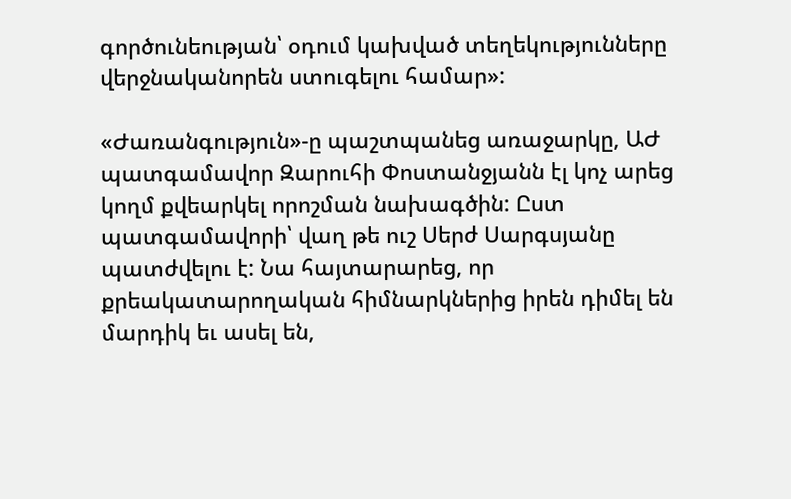գործունեության՝ օդում կախված տեղեկությունները վերջնականորեն ստուգելու համար»:

«Ժառանգություն»-ը պաշտպանեց առաջարկը, ԱԺ պատգամավոր Զարուհի Փոստանջյանն էլ կոչ արեց կողմ քվեարկել որոշման նախագծին: Ըստ պատգամավորի՝ վաղ թե ուշ Սերժ Սարգսյանը պատժվելու է: Նա հայտարարեց, որ քրեակատարողական հիմնարկներից իրեն դիմել են մարդիկ եւ ասել են,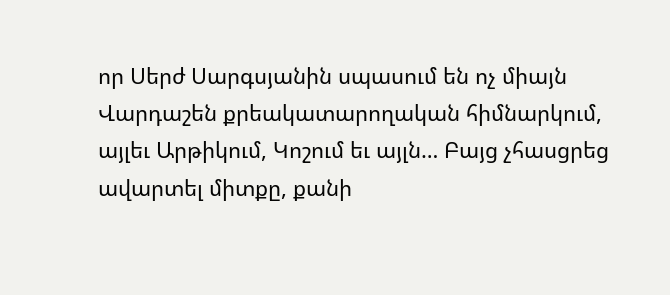որ Սերժ Սարգսյանին սպասում են ոչ միայն Վարդաշեն քրեակատարողական հիմնարկում, այլեւ Արթիկում, Կոշում եւ այլն… Բայց չհասցրեց ավարտել միտքը, քանի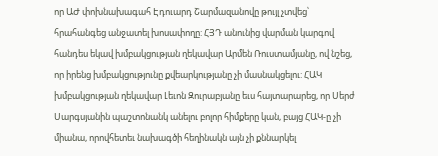որ ԱԺ փոխնախագահ Էդուարդ Շարմազանովը թույլ չտվեց՝ հրահանգեց անջատել խոսափողը: ՀՅԴ անունից վարման կարգով հանդես եկավ խմբակցության ղեկավար Արմեն Ռուստամյանը, ով նշեց, որ իրենց խմբակցությունը քվեարկությանը չի մասնակցելու: ՀԱԿ խմբակցության ղեկավար Լեւոն Զուրաբյանը եւս հայտարարեց, որ Սերժ Սարգսյանին պաշտոնանկ անելու բոլոր հիմքերը կան, բայց ՀԱԿ-ը չի միանա, որովհետեւ նախագծի հեղինակն այն չի քննարկել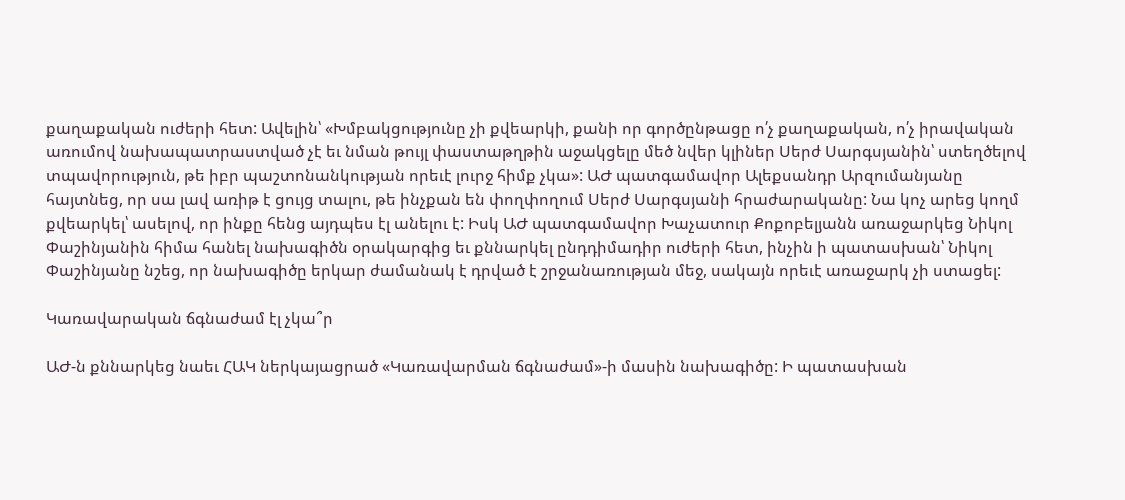քաղաքական ուժերի հետ: Ավելին՝ «Խմբակցությունը չի քվեարկի, քանի որ գործընթացը ո՛չ քաղաքական, ո՛չ իրավական առումով նախապատրաստված չէ եւ նման թույլ փաստաթղթին աջակցելը մեծ նվեր կլիներ Սերժ Սարգսյանին՝ ստեղծելով տպավորություն, թե իբր պաշտոնանկության որեւէ լուրջ հիմք չկա»: ԱԺ պատգամավոր Ալեքսանդր Արզումանյանը հայտնեց, որ սա լավ առիթ է ցույց տալու, թե ինչքան են փողփողում Սերժ Սարգսյանի հրաժարականը: Նա կոչ արեց կողմ քվեարկել՝ ասելով, որ ինքը հենց այդպես էլ անելու է: Իսկ ԱԺ պատգամավոր Խաչատուր Քոքոբելյանն առաջարկեց Նիկոլ Փաշինյանին հիմա հանել նախագիծն օրակարգից եւ քննարկել ընդդիմադիր ուժերի հետ, ինչին ի պատասխան՝ Նիկոլ Փաշինյանը նշեց, որ նախագիծը երկար ժամանակ է դրված է շրջանառության մեջ, սակայն որեւէ առաջարկ չի ստացել:

Կառավարական ճգնաժամ էլ չկա՞ր

ԱԺ-ն քննարկեց նաեւ ՀԱԿ ներկայացրած «Կառավարման ճգնաժամ»-ի մասին նախագիծը: Ի պատասխան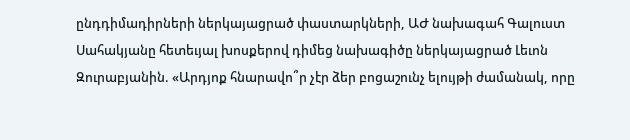ընդդիմադիրների ներկայացրած փաստարկների, ԱԺ նախագահ Գալուստ Սահակյանը հետեւյալ խոսքերով դիմեց նախագիծը ներկայացրած Լեւոն Զուրաբյանին. «Արդյոք հնարավո՞ր չէր ձեր բոցաշունչ ելույթի ժամանակ, որը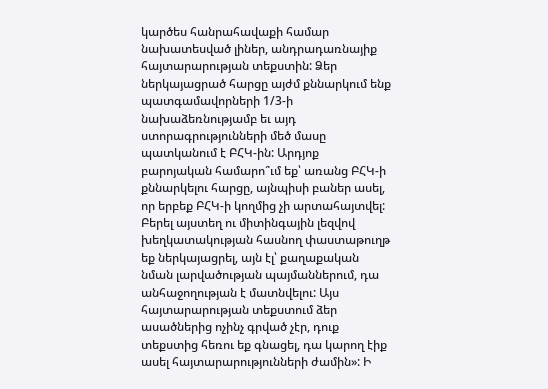կարծես հանրահավաքի համար նախատեսված լիներ, անդրադառնայիք հայտարարության տեքստին: Ձեր ներկայացրած հարցը այժմ քննարկում ենք պատգամավորների 1/3-ի նախաձեռնությամբ եւ այդ ստորագրությունների մեծ մասը պատկանում է ԲՀԿ-ին: Արդյոք բարոյական համարո՞ւմ եք՝ առանց ԲՀԿ-ի քննարկելու հարցը, այնպիսի բաներ ասել, որ երբեք ԲՀԿ-ի կողմից չի արտահայտվել: Բերել այստեղ ու միտինգային լեզվով խեղկատակության հասնող փաստաթուղթ եք ներկայացրել, այն էլ՝ քաղաքական նման լարվածության պայմաններում, դա անհաջողության է մատնվելու: Այս հայտարարության տեքստում ձեր ասածներից ոչինչ գրված չէր, դուք տեքստից հեռու եք գնացել, դա կարող էիք ասել հայտարարությունների ժամին»: Ի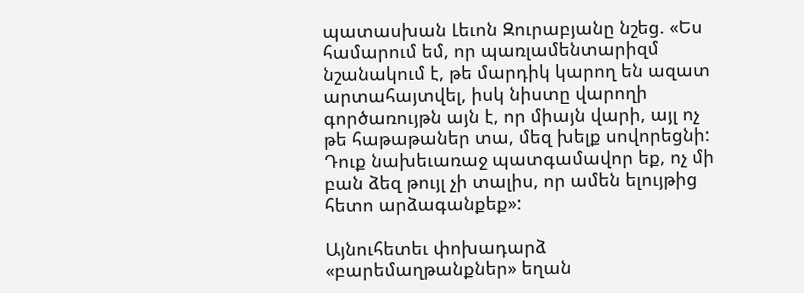պատասխան Լեւոն Զուրաբյանը նշեց. «Ես համարում եմ, որ պառլամենտարիզմ նշանակում է, թե մարդիկ կարող են ազատ արտահայտվել, իսկ նիստը վարողի գործառույթն այն է, որ միայն վարի, այլ ոչ թե հաթաթաներ տա, մեզ խելք սովորեցնի: Դուք նախեւառաջ պատգամավոր եք, ոչ մի բան ձեզ թույլ չի տալիս, որ ամեն ելույթից հետո արձագանքեք»:

Այնուհետեւ փոխադարձ «բարեմաղթանքներ» եղան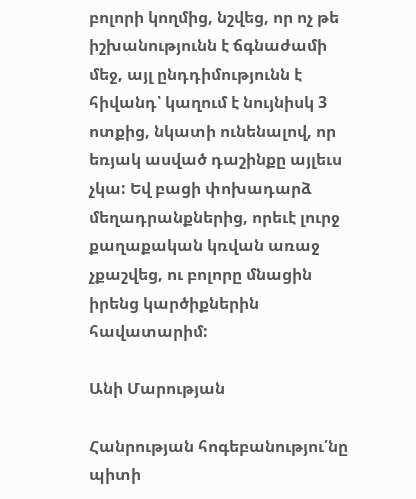բոլորի կողմից, նշվեց, որ ոչ թե իշխանությունն է ճգնաժամի մեջ, այլ ընդդիմությունն է հիվանդ՝ կաղում է նույնիսկ 3 ոտքից, նկատի ունենալով, որ եռյակ ասված դաշինքը այլեւս չկա: Եվ բացի փոխադարձ մեղադրանքներից, որեւէ լուրջ քաղաքական կռվան առաջ չքաշվեց, ու բոլորը մնացին իրենց կարծիքներին հավատարիմ:

Անի Մարության

Հանրության հոգեբանությու՛նը պիտի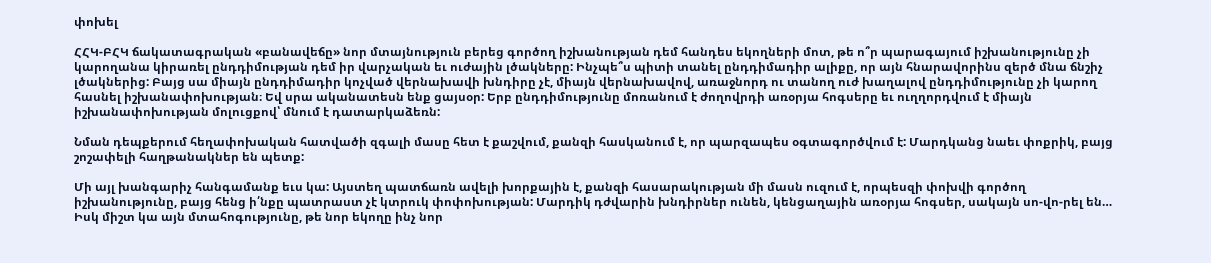փոխել

ՀՀԿ-ԲՀԿ ճակատագրական «բանավեճը» նոր մտայնություն բերեց գործող իշխանության դեմ հանդես եկողների մոտ, թե ո՞ր պարագայում իշխանությունը չի կարողանա կիրառել ընդդիմության դեմ իր վարչական եւ ուժային լծակները: Ինչպե՞ս պիտի տանել ընդդիմադիր ալիքը, որ այն հնարավորինս զերծ մնա ճնշիչ լծակներից: Բայց սա միայն ընդդիմադիր կոչված վերնախավի խնդիրը չէ, միայն վերնախավով, առաջնորդ ու տանող ուժ խաղալով ընդդիմությունը չի կարող հասնել իշխանափոխության։ Եվ սրա ականատեսն ենք ցայսօր: Երբ ընդդիմությունը մոռանում է ժողովրդի առօրյա հոգսերը եւ ուղղորդվում է միայն իշխանափոխության մոլուցքով՝ մնում է դատարկաձեռն:

Նման դեպքերում հեղափոխական հատվածի զգալի մասը հետ է քաշվում, քանզի հասկանում է, որ պարզապես օգտագործվում է: Մարդկանց նաեւ փոքրիկ, բայց շոշափելի հաղթանակներ են պետք:

Մի այլ խանգարիչ հանգամանք եւս կա: Այստեղ պատճառն ավելի խորքային է, քանզի հասարակության մի մասն ուզում է, որպեսզի փոխվի գործող իշխանությունը, բայց հենց ի՛նքը պատրաստ չէ կտրուկ փոփոխության: Մարդիկ դժվարին խնդիրներ ունեն, կենցաղային առօրյա հոգսեր, սակայն սո-վո-րել են… Իսկ միշտ կա այն մտահոգությունը, թե նոր եկողը ինչ նոր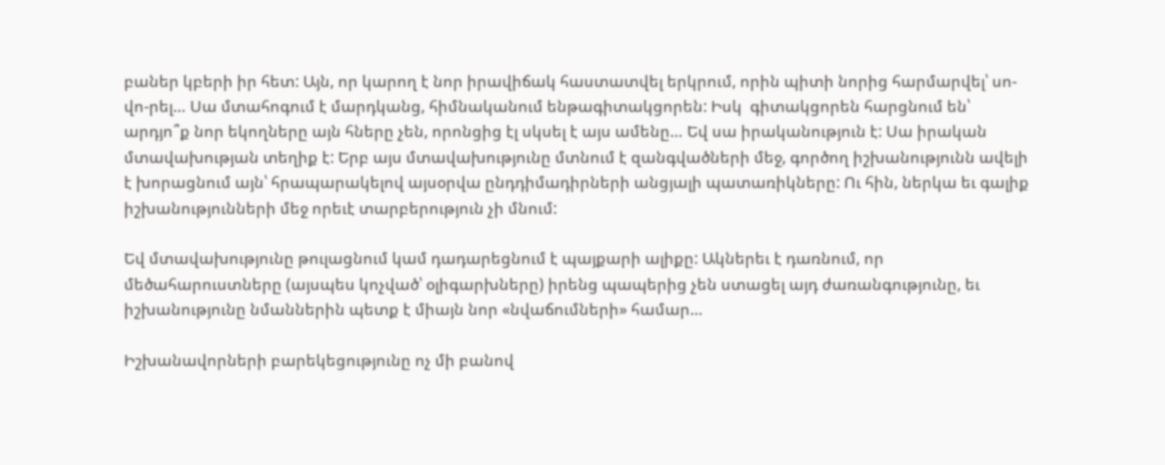բաներ կբերի իր հետ: Այն, որ կարող է նոր իրավիճակ հաստատվել երկրում, որին պիտի նորից հարմարվել՝ սո-վո-րել… Սա մտահոգում է մարդկանց, հիմնականում ենթագիտակցորեն: Իսկ  գիտակցորեն հարցնում են՝ արդյո՞ք նոր եկողները այն հները չեն, որոնցից էլ սկսել է այս ամենը… Եվ սա իրականություն է: Սա իրական մտավախության տեղիք է: Երբ այս մտավախությունը մտնում է զանգվածների մեջ, գործող իշխանությունն ավելի է խորացնում այն՝ հրապարակելով այսօրվա ընդդիմադիրների անցյալի պատառիկները: Ու հին, ներկա եւ գալիք իշխանությունների մեջ որեւէ տարբերություն չի մնում:

Եվ մտավախությունը թուլացնում կամ դադարեցնում է պայքարի ալիքը: Ակներեւ է դառնում, որ մեծահարուստները (այսպես կոչված՝ օլիգարխները) իրենց պապերից չեն ստացել այդ ժառանգությունը, եւ իշխանությունը նմաններին պետք է միայն նոր «նվաճումների» համար…

Իշխանավորների բարեկեցությունը ոչ մի բանով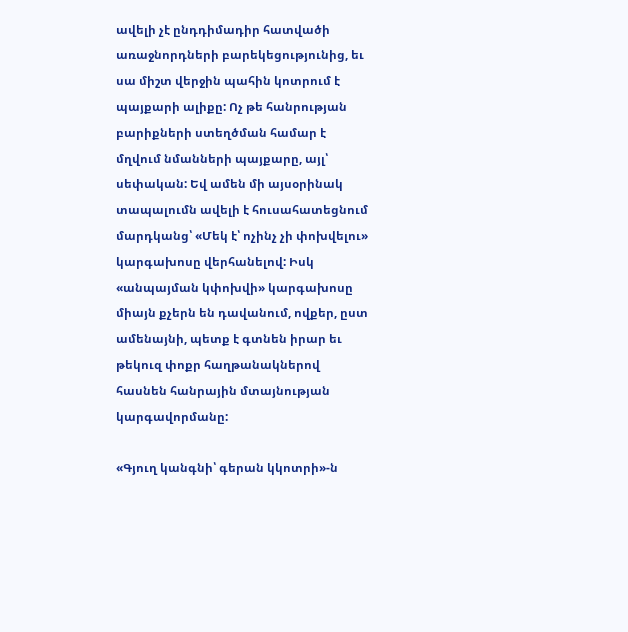ավելի չէ ընդդիմադիր հատվածի առաջնորդների բարեկեցությունից, եւ սա միշտ վերջին պահին կոտրում է պայքարի ալիքը: Ոչ թե հանրության բարիքների ստեղծման համար է մղվում նմանների պայքարը, այլ՝ սեփական: Եվ ամեն մի այսօրինակ տապալումն ավելի է հուսահատեցնում մարդկանց՝ «Մեկ է՝ ոչինչ չի փոխվելու» կարգախոսը վերհանելով: Իսկ «անպայման կփոխվի» կարգախոսը միայն քչերն են դավանում, ովքեր, ըստ ամենայնի, պետք է գտնեն իրար եւ թեկուզ փոքր հաղթանակներով հասնեն հանրային մտայնության կարգավորմանը:

«Գյուղ կանգնի՝ գերան կկոտրի»-ն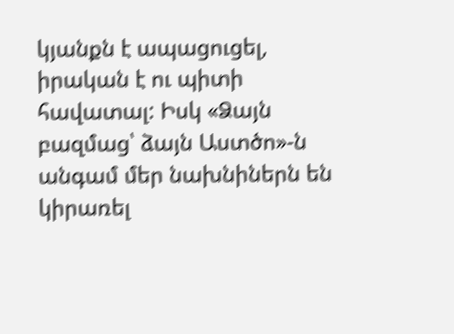կյանքն է ապացուցել, իրական է ու պիտի հավատալ: Իսկ «Ձայն բազմաց՝ ձայն Աստծո»-ն անգամ մեր նախնիներն են կիրառել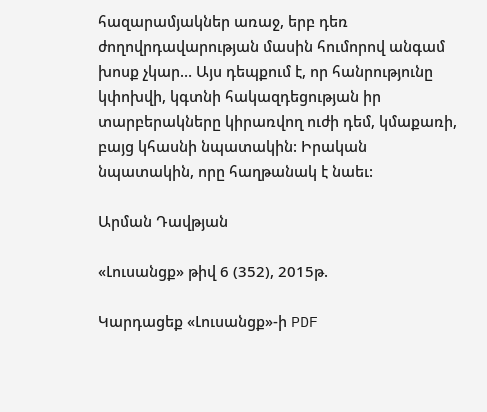հազարամյակներ առաջ, երբ դեռ ժողովրդավարության մասին հումորով անգամ խոսք չկար… Այս դեպքում է, որ հանրությունը կփոխվի, կգտնի հակազդեցության իր տարբերակները կիրառվող ուժի դեմ, կմաքառի, բայց կհասնի նպատակին: Իրական նպատակին, որը հաղթանակ է նաեւ:

Արման Դավթյան

«Լուսանցք» թիվ 6 (352), 2015թ.

Կարդացեք «Լուսանցք»-ի PDF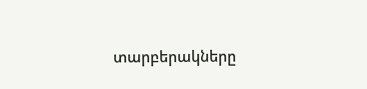տարբերակները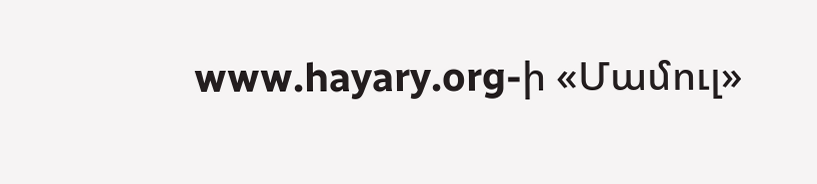www.hayary.org-ի «Մամուլ»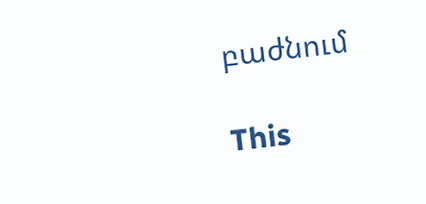բաժնում

This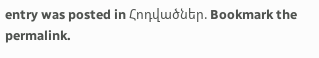entry was posted in Հոդվածներ. Bookmark the permalink.